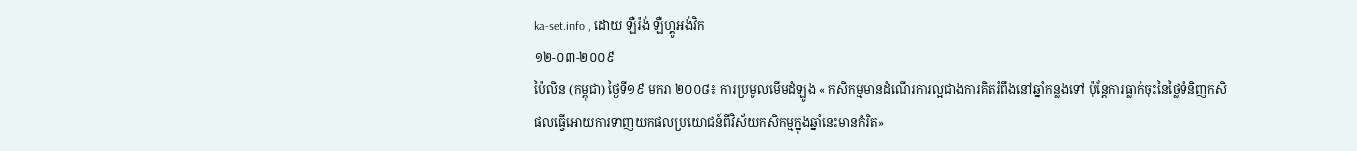ka-set.info , ដោយ ឡឺរ៉ង់ ឡឺហ្គូអង់វិក
១២-០៣-២០០៩
ប៉ៃលិន (កម្ពុជា) ថ្ងៃទី១៩ មករា ២០០៨៖ ការប្រមូលមើមដំឡូង « កសិកម្មមានដំណើរការល្អជាងការគិតរំពឹងនៅឆ្នាំកន្លងទៅ ប៉ុន្តែការធ្លាក់ចុះនៃថ្លៃទំនិញកសិផលធ្វើអោយការទាញយកផលប្រយោជន៍ពីវិស័យកសិកម្មក្នុងឆ្នាំនេះមានកំរិត»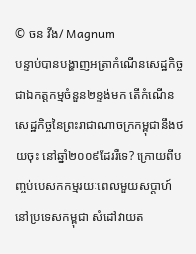© ចន វីង/ Magnum
បន្ទាប់បានបង្ហាញអត្រាកំណើនសេដ្ឋកិច្ចជាឯកត្តកម្មចំនួន២ខ្ទង់មក តើកំណើនសេដ្ឋកិច្ចនៃព្រះរាជាណាចក្រកម្ពុជានឹងថយចុះ នៅឆ្នាំ២០០៩ដែររឺទេ? ក្រោយពីបញ្ចប់បេសកកម្មរយៈពេលមួយសប្តាហ៍នៅប្រទេសកម្ពុជា សំដៅវាយត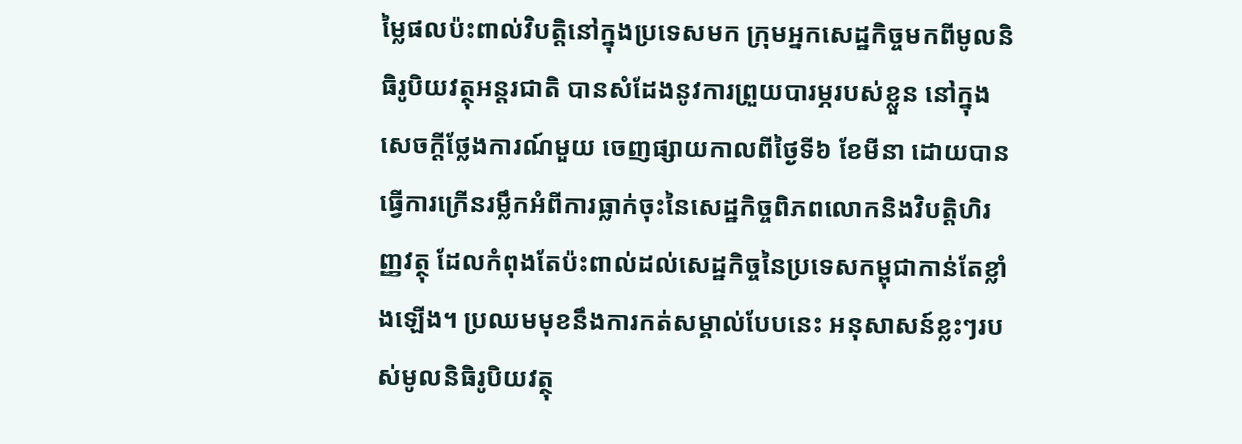ម្លៃផលប៉ះពាល់វិបត្តិនៅក្នុងប្រទេសមក ក្រុមអ្នកសេដ្ឋកិច្ចមកពីមូលនិធិរូបិយវត្ថុអន្តរជាតិ បានសំដែងនូវការព្រួយបារម្ភរបស់ខ្លួន នៅក្នុងសេចក្តីថ្លែងការណ៍មួយ ចេញផ្សាយកាលពីថ្ងៃទី៦ ខែមីនា ដោយបានធ្វើការក្រើនរម្លឹកអំពីការធ្លាក់ចុះនៃសេដ្ឋកិច្ចពិភពលោកនិងវិបត្តិហិរញ្ញវត្ថុ ដែលកំពុងតែប៉ះពាល់ដល់សេដ្ឋកិច្ចនៃប្រទេសកម្ពុជាកាន់តែខ្លាំងឡើង។ ប្រឈមមុខនឹងការកត់សម្គាល់បែបនេះ អនុសាសន៍ខ្លះៗរបស់មូលនិធិរូបិយវត្ថុ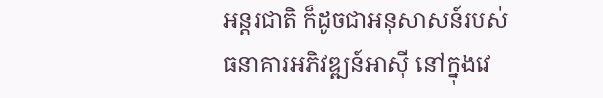អន្តរជាតិ ក៏ដូចជាអនុសាសន៍របស់ធនាគារអភិវឌ្ឍន៍អាស៊ី នៅក្នុងវេ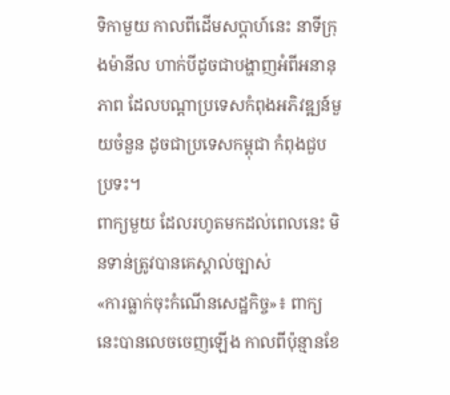ទិកាមួយ កាលពីដើមសប្តាហ៍នេះ នាទីក្រុងម៉ានីល ហាក់បីដូចជាបង្ហាញអំពីអនានុភាព ដែលបណ្តាប្រទេសកំពុងអភិវឌ្ឍន៍មួយចំនួន ដូចជាប្រទេសកម្ពុជា កំពុងជួបប្រទះ។
ពាក្យមួយ ដែលរហូតមកដល់ពេលនេះ មិនទាន់ត្រូវបានគេស្គាល់ច្បាស់
«ការធ្លាក់ចុះកំណើនសេដ្ឋកិច្ច»៖ ពាក្យនេះបានលេចចេញឡើង កាលពីប៉ុន្មានខែ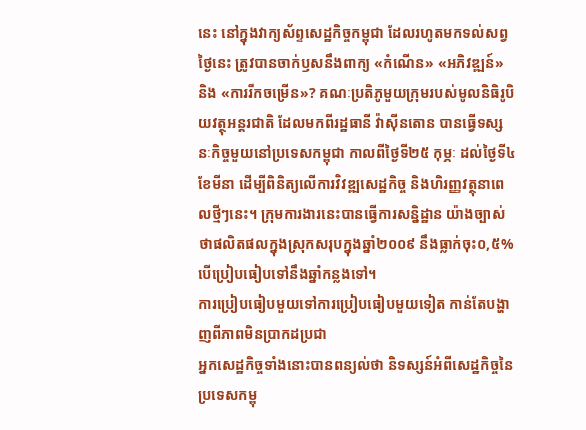នេះ នៅក្នុងវាក្យស័ព្ទសេដ្ឋកិច្ចកម្ពុជា ដែលរហូតមកទល់សព្វថ្ងៃនេះ ត្រូវបានចាក់ឫសនឹងពាក្យ «កំណើន» «អភិវឌ្ឍន៍» និង «ការរីកចម្រើន»? គណៈប្រតិភូមួយក្រុមរបស់មូលនិធិរូបិយវត្ថុអន្តរជាតិ ដែលមកពីរដ្ឋធានី វ៉ាស៊ីនតោន បានធ្វើទស្សនៈកិច្ចមួយនៅប្រទេសកម្ពុជា កាលពីថ្ងៃទី២៥ កុម្ភៈ ដល់ថ្ងៃទី៤ ខែមីនា ដើម្បីពិនិត្យលើការវិវឌ្ឍសេដ្ឋកិច្ច និងហិរញ្ញវត្ថុនាពេលថ្មីៗនេះ។ ក្រុមការងារនេះបានធ្វើការសន្និដ្ឋាន យ៉ាងច្បាស់ថាផលិតផលក្នុងស្រុកសរុបក្នុងឆ្នាំ២០០៩ នឹងធ្លាក់ចុះ០,៥% បើប្រៀបធៀបទៅនឹងឆ្នាំកន្លងទៅ។
ការប្រៀបធៀបមួយទៅការប្រៀបធៀបមួយទៀត កាន់តែបង្ហាញពីភាពមិនប្រាកដប្រជា
អ្នកសេដ្ឋកិច្ចទាំងនោះបានពន្យល់ថា និទស្សន៍អំពីសេដ្ឋកិច្ចនៃប្រទេសកម្ពុ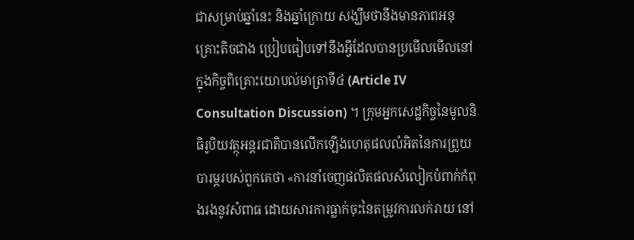ជាសម្រាប់ឆ្នាំនេះ និងឆ្នាំក្រោយ សង្ឃឹមថានឹងមានភាពអនុគ្រោះតិចជាង ប្រៀបធៀបទៅនឹងអ្វីដែលបានប្រមើលមើលនៅក្នុងកិច្ចពិគ្រោះយោបល់មាត្រាទី៤ (Article IV Consultation Discussion) ។ ក្រុមអ្នកសេដ្ឋកិច្ចនៃមូលនិធិរូបិយវត្ថុអន្តរជាតិបានលើកឡើងហេតុផលលំអិតនៃការព្រួយបារម្ភរបស់ពួកគេថា «ការនាំចេញផលិតផលសំលៀកបំពាក់កំពុងរងនូវសំពាធ ដោយសារការធ្លាក់ចុះនៃតម្រូវការលក់រាយ នៅ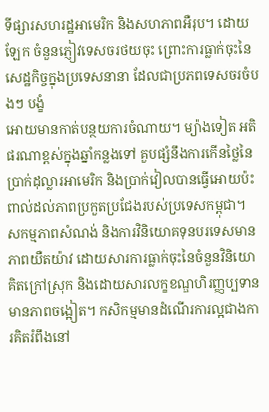ទីផ្សារសហរដ្ឋអាមេរិក និងសហភាពអឺរុប។ ដោយឡែក ចំនួនភ្ញៀវទេសចរថយចុះ ព្រោះការធ្លាក់ចុះនៃសេដ្ឋកិច្ចក្នុងប្រទេសនានា ដែលជាប្រភពទេសចរចំបងៗ បង្ខំ
អោយមានកាត់បន្ថយការចំណាយ។ ម្យ៉ាងទៀត អតិផរណាខ្ពស់ក្នុងឆ្នាំកន្លងទៅ គួបផ្សំនឹងការកើនថ្លៃនៃប្រាក់ដុល្លារអាមេរិក និងប្រាក់វៀលបានធ្វើអោយប៉ះពាល់ដល់ភាពប្រកួតប្រជែងរបស់ប្រទេសកម្ពុជា។ សកម្មភាពសំណង់ និងការវិនិយោគទុនបរទេសមានភាពយឺតយ៉ាវ ដោយសារការធ្លាក់ចុះនៃចំនួនវិនិយោគិតក្រៅស្រុក និងដោយសារលក្ខខណ្ឌហិរញ្ញប្បទានមានភាពចង្អៀត។ កសិកម្មមានដំណើរការល្អជាងការគិតរំពឹងនៅ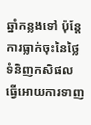ឆ្នាំកន្លងទៅ ប៉ុន្តែការធ្លាក់ចុះនៃថ្លៃទំនិញកសិផលធ្វើអោយការទាញ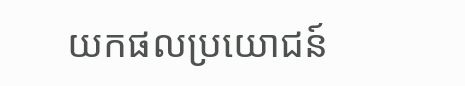យកផលប្រយោជន៍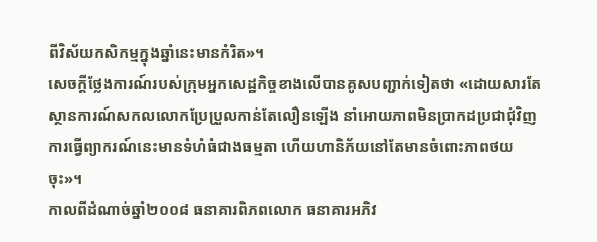ពីវិស័យកសិកម្មក្នុងឆ្នាំនេះមានកំរិត»។
សេចក្តីថ្លែងការណ៍របស់ក្រុមអ្នកសេដ្ឋកិច្ចខាងលើបានគូសបញ្ជាក់ទៀតថា «ដោយសារតែស្ថានការណ៍សកលលោកប្រែប្រួលកាន់តែលឿនឡើង នាំអោយភាពមិនប្រាកដប្រជាជុំវិញការធ្វើព្យាករណ៍នេះមានទំហំធំជាងធម្មតា ហើយហានិភ័យនៅតែមានចំពោះភាពថយចុះ»។
កាលពីដំណាច់ឆ្នាំ២០០៨ ធនាគារពិភពលោក ធនាគារអភិវ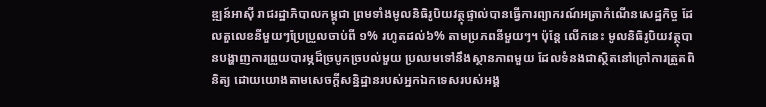ឌ្ឍន៍អាស៊ី រាជរដ្ឋាភិបាលកម្ពុជា ព្រមទាំងមូលនិធិរូបិយវត្ថុផ្ទាល់បានធ្វើការព្យាករណ៍អត្រាកំណើនសេដ្ឋកិច្ច ដែលតួលេខនីមួយៗប្រែប្រួលចាប់ពី ១% រហូតដល់៦% តាមប្រភពនីមួយៗ។ ប៉ុន្តែ លើកនេះ មូលនិធិរូបិយវត្ថុបានបង្ហាញការព្រួយបារម្ភដ៏ច្របូកច្របល់មួយ ប្រឈមទៅនឹងស្ថានភាពមួយ ដែលទំនងជាស្ថិតនៅក្រៅការត្រួតពិនិត្យ ដោយយោងតាមសេចក្តីសន្និដ្ឋានរបស់អ្នកឯកទេសរបស់អង្គ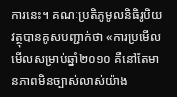ការនេះ។ គណៈប្រតិភូមូលនិធិរូបិយវត្ថុបានគូសបញ្ជាក់ថា «ការប្រមើលមើលសម្រាប់ឆ្នាំ២០១០ គឺនៅតែមានភាពមិនច្បាស់លាស់យ៉ាង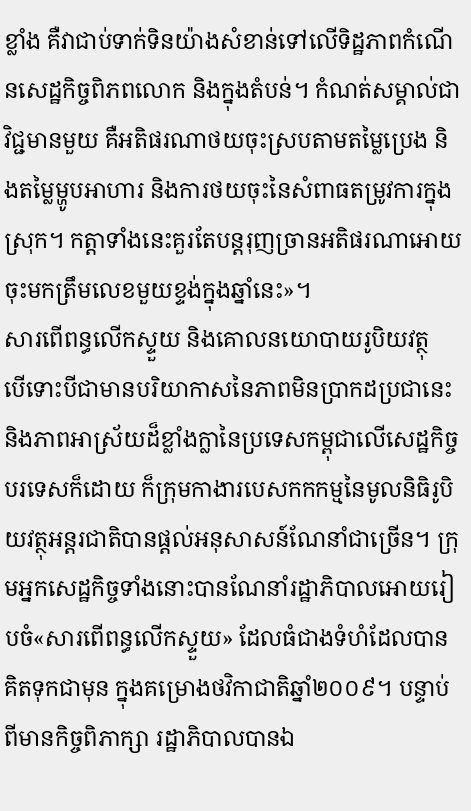ខ្លាំង គឺវាជាប់ទាក់ទិនយ៉ាងសំខាន់ទៅលើទិដ្ឋភាពកំណើនសេដ្ឋកិច្ចពិភពលោក និងក្នុងតំបន់។ កំណត់សម្គាល់ជាវិជ្ជមានមួយ គឺអតិផរណាថយចុះស្របតាមតម្លៃប្រេង និងតម្លៃម្ហូបអាហារ និងការថយចុះនៃសំពាធតម្រូវការក្នុងស្រុក។ កត្តាទាំងនេះគួរតែបន្តរុញច្រានអតិផរណាអោយចុះមកត្រឹមលេខមួយខ្ទង់ក្នុងឆ្នាំនេះ»។
សារពើពន្ធលើកស្ទួយ និងគោលនយោបាយរូបិយវត្ថុ
បើទោះបីជាមានបរិយាកាសនៃភាពមិនប្រាកដប្រជានេះ និងភាពអាស្រ័យដ៏ខ្លាំងក្លានៃប្រទេសកម្ពុជាលើសេដ្ឋកិច្ចបរទេសក៏ដោយ ក៏ក្រុមកាងារបេសកកកម្មនៃមូលនិធិរូបិយវត្ថុអន្តរជាតិបានផ្តល់អនុសាសន៍ណែនាំជាច្រើន។ ក្រុមអ្នកសេដ្ឋកិច្ចទាំងនោះបានណែនាំរដ្ឋាភិបាលអោយរៀបចំ«សារពើពន្ធលើកស្ទួយ» ដែលធំជាងទំហំដែលបានគិតទុកជាមុន ក្នុងគម្រោងថវិកាជាតិឆ្នាំ២០០៩។ បន្ទាប់ពីមានកិច្ចពិភាក្សា រដ្ឋាភិបាលបានឯ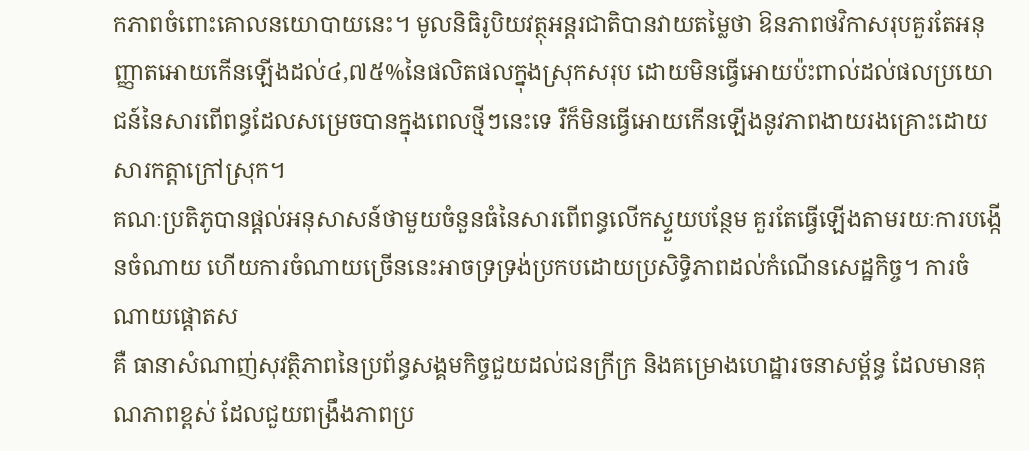កភាពចំពោះគោលនយោបាយនេះ។ មូលនិធិរូបិយវត្ថុអន្តរជាតិបានវាយតម្លៃថា ឱនភាពថវិកាសរុបគួរតែអនុញ្ញាតអោយកើនឡើងដល់៤,៧៥%នៃផលិតផលក្នុងស្រុកសរុប ដោយមិនធ្វើអោយប៉ះពាល់ដល់ផលប្រយោជន៍នៃសារពើពន្ធដែលសម្រេចបានក្នុងពេលថ្មីៗនេះទេ រឺក៏មិនធ្វើអោយកើនឡើងនូវភាពងាយរងគ្រោះដោយសារកត្តាក្រៅស្រុក។
គណៈប្រតិភូបានផ្តល់អនុសាសន៍ថាមួយចំនួនធំនៃសារពើពន្ធលើកស្ទួយបន្ថែម គួរតែធ្វើឡើងតាមរយៈការបង្កើនចំណាយ ហើយការចំណាយច្រើននេះអាចទ្រទ្រង់ប្រកបដោយប្រសិទ្ធិភាពដល់កំណើនសេដ្ឋកិច្ច។ ការចំណាយផ្តោតស
គឺ ធានាសំណាញ់សុវត្ថិភាពនៃប្រព័ន្ធសង្គមកិច្ចជួយដល់ជនក្រីក្រ និងគម្រោងហេដ្ឋារចនាសម្ព័ន្ធ ដែលមានគុណភាពខ្ពស់ ដែលជួយពង្រឹងភាពប្រ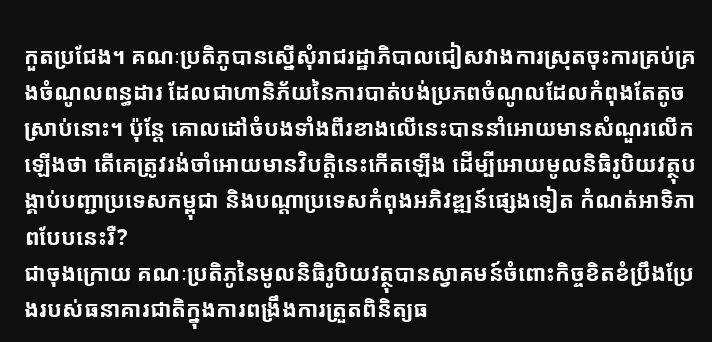កួតប្រជែង។ គណៈប្រតិភូបានស្នើសុំរាជរដ្ឋាភិបាលជៀសវាងការស្រុតចុះការគ្រប់គ្រងចំណូលពន្ធដារ ដែលជាហានិភ័យនៃការបាត់បង់ប្រភពចំណូលដែលកំពុងតែតូចស្រាប់នោះ។ ប៉ុន្តែ គោលដៅចំបងទាំងពីរខាងលើនេះបាននាំអោយមានសំណួរលើកឡើងថា តើគេត្រូវរង់ចាំអោយមានវិបត្តិនេះកើតឡើង ដើម្បីអោយមូលនិធិរូបិយវត្ថុបង្គាប់បញ្ជាប្រទេសកម្ពុជា និងបណ្តាប្រទេសកំពុងអភិវឌ្ឍន៍ផ្សេងទៀត កំណត់អាទិភាពបែបនេះរឺ?
ជាចុងក្រោយ គណៈប្រតិភូនៃមូលនិធិរូបិយវត្ថុបានស្វាគមន៍ចំពោះកិច្ចខិតខំប្រឹងប្រែងរបស់ធនាគារជាតិក្នុងការពង្រឹងការត្រួតពិនិត្យធ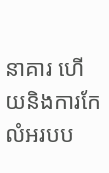នាគារ ហើយនិងការកែលំអរបប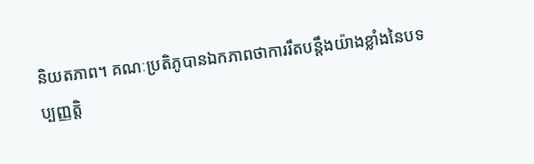និយតភាព។ គណៈប្រតិភូបានឯកភាពថាការរឹតបន្តឹងយ៉ាងខ្លាំងនៃបទប្បញ្ញតិ្ត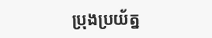ប្រុងប្រយ័ត្ន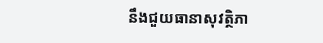នឹងជួយធានាសុវត្ថិភា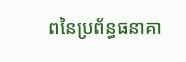ពនៃប្រព័ន្ធធនាគា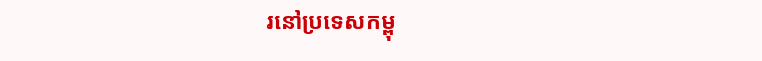រនៅប្រទេសកម្ពុ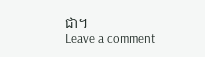ជា។
Leave a comment